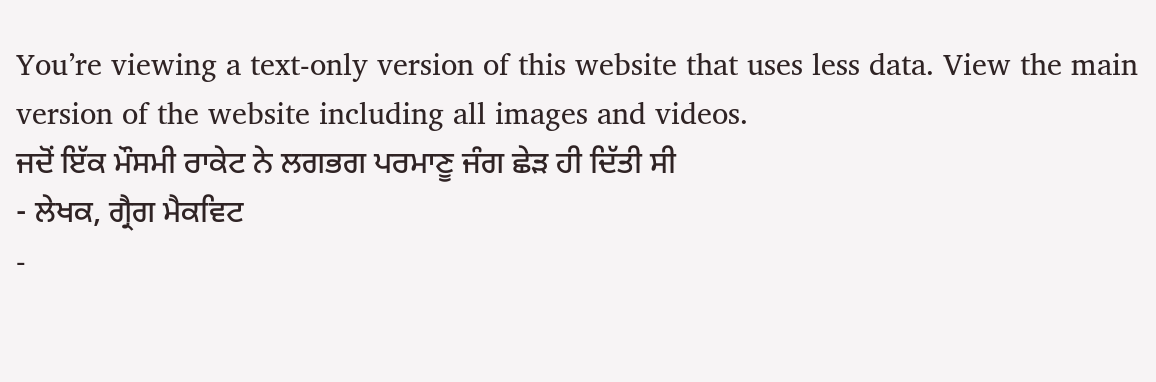You’re viewing a text-only version of this website that uses less data. View the main version of the website including all images and videos.
ਜਦੋਂ ਇੱਕ ਮੌਸਮੀ ਰਾਕੇਟ ਨੇ ਲਗਭਗ ਪਰਮਾਣੂ ਜੰਗ ਛੇੜ ਹੀ ਦਿੱਤੀ ਸੀ
- ਲੇਖਕ, ਗ੍ਰੈਗ ਮੈਕਵਿਟ
-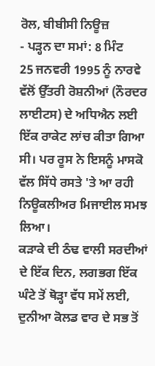ਰੋਲ, ਬੀਬੀਸੀ ਨਿਊਜ਼
- ਪੜ੍ਹਨ ਦਾ ਸਮਾਂ: 8 ਮਿੰਟ
25 ਜਨਵਰੀ 1995 ਨੂੰ ਨਾਰਵੇ ਵੱਲੋਂ ਉੱਤਰੀ ਰੋਸ਼ਨੀਆਂ (ਨੌਰਦਰ ਲਾਈਟਸ) ਦੇ ਅਧਿਐਨ ਲਈ ਇੱਕ ਰਾਕੇਟ ਲਾਂਚ ਕੀਤਾ ਗਿਆ ਸੀ। ਪਰ ਰੂਸ ਨੇ ਇਸਨੂੰ ਮਾਸਕੋ ਵੱਲ ਸਿੱਧੇ ਰਸਤੇ 'ਤੇ ਆ ਰਹੀ ਨਿਊਕਲੀਅਰ ਮਿਜਾਈਲ ਸਮਝ ਲਿਆ।
ਕੜਾਕੇ ਦੀ ਠੰਢ ਵਾਲੀ ਸਰਦੀਆਂ ਦੇ ਇੱਕ ਦਿਨ, ਲਗਭਗ ਇੱਕ ਘੰਟੇ ਤੋਂ ਥੋੜ੍ਹਾ ਵੱਧ ਸਮੇਂ ਲਈ, ਦੁਨੀਆ ਕੋਲਡ ਵਾਰ ਦੇ ਸਭ ਤੋਂ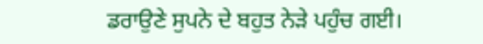ਡਰਾਉਣੇ ਸੁਪਨੇ ਦੇ ਬਹੁਤ ਨੇੜੇ ਪਹੁੰਚ ਗਈ।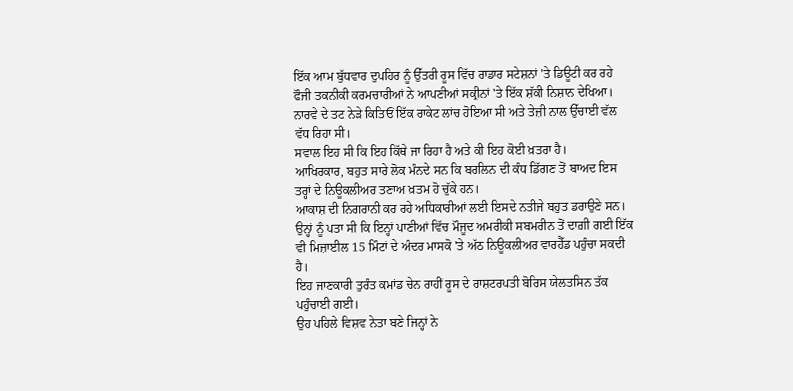ਇੱਕ ਆਮ ਬੁੱਧਵਾਰ ਦੁਪਹਿਰ ਨੂੰ ਉੱਤਰੀ ਰੂਸ ਵਿੱਚ ਰਾਡਾਰ ਸਟੇਸ਼ਨਾਂ 'ਤੇ ਡਿਊਟੀ ਕਰ ਰਹੇ ਫੌਜੀ ਤਕਨੀਕੀ ਕਰਮਚਾਰੀਆਂ ਨੇ ਆਪਣੀਆਂ ਸਕ੍ਰੀਨਾਂ 'ਤੇ ਇੱਕ ਸ਼ੱਕੀ ਨਿਸ਼ਾਨ ਦੇਖਿਆ। ਨਾਰਵੇ ਦੇ ਤਟ ਨੇੜੇ ਕਿਤਿਓਂ ਇੱਕ ਰਾਕੇਟ ਲਾਂਚ ਹੋਇਆ ਸੀ ਅਤੇ ਤੇਜ਼ੀ ਨਾਲ ਉੱਚਾਈ ਵੱਲ ਵੱਧ ਰਿਹਾ ਸੀ।
ਸਵਾਲ ਇਹ ਸੀ ਕਿ ਇਹ ਕਿੱਥੇ ਜਾ ਰਿਹਾ ਹੈ ਅਤੇ ਕੀ ਇਹ ਕੋਈ ਖ਼ਤਰਾ ਹੈ।
ਆਖਿਰਕਾਰ, ਬਹੁਤ ਸਾਰੇ ਲੋਕ ਮੰਨਦੇ ਸਨ ਕਿ ਬਰਲਿਨ ਦੀ ਕੰਧ ਡਿੱਗਣ ਤੋਂ ਬਾਅਦ ਇਸ ਤਰ੍ਹਾਂ ਦੇ ਨਿਊਕਲੀਅਰ ਤਣਾਅ ਖ਼ਤਮ ਹੋ ਚੁੱਕੇ ਹਨ।
ਆਕਾਸ਼ ਦੀ ਨਿਗਰਾਨੀ ਕਰ ਰਹੇ ਅਧਿਕਾਰੀਆਂ ਲਈ ਇਸਦੇ ਨਤੀਜੇ ਬਹੁਤ ਡਰਾਉਣੇ ਸਨ। ਉਨ੍ਹਾਂ ਨੂੰ ਪਤਾ ਸੀ ਕਿ ਇਨ੍ਹਾਂ ਪਾਣੀਆਂ ਵਿੱਚ ਮੌਜੂਦ ਅਮਰੀਕੀ ਸਬਮਰੀਨ ਤੋਂ ਦਾਗ਼ੀ ਗਈ ਇੱਕ ਵੀ ਮਿਜ਼ਾਈਲ 15 ਮਿੰਟਾਂ ਦੇ ਅੰਦਰ ਮਾਸਕੋ 'ਤੇ ਅੱਠ ਨਿਊਕਲੀਅਰ ਵਾਰਹੈੱਡ ਪਹੁੰਚਾ ਸਕਦੀ ਹੈ।
ਇਹ ਜਾਣਕਾਰੀ ਤੁਰੰਤ ਕਮਾਂਡ ਚੇਨ ਰਾਹੀਂ ਰੂਸ ਦੇ ਰਾਸ਼ਟਰਪਤੀ ਬੋਰਿਸ ਯੇਲਤਸਿਨ ਤੱਕ ਪਹੁੰਚਾਈ ਗਈ।
ਉਹ ਪਹਿਲੇ ਵਿਸ਼ਵ ਨੇਤਾ ਬਣੇ ਜਿਨ੍ਹਾਂ ਨੇ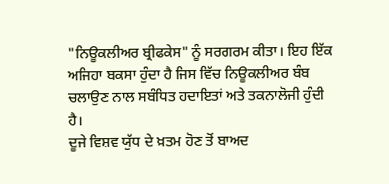"ਨਿਊਕਲੀਅਰ ਬ੍ਰੀਫਕੇਸ" ਨੂੰ ਸਰਗਰਮ ਕੀਤਾ। ਇਹ ਇੱਕ ਅਜਿਹਾ ਬਕਸਾ ਹੁੰਦਾ ਹੈ ਜਿਸ ਵਿੱਚ ਨਿਊਕਲੀਅਰ ਬੰਬ ਚਲਾਉਣ ਨਾਲ ਸਬੰਧਿਤ ਹਦਾਇਤਾਂ ਅਤੇ ਤਕਨਾਲੋਜੀ ਹੁੰਦੀ ਹੈ।
ਦੂਜੇ ਵਿਸ਼ਵ ਯੁੱਧ ਦੇ ਖ਼ਤਮ ਹੋਣ ਤੋਂ ਬਾਅਦ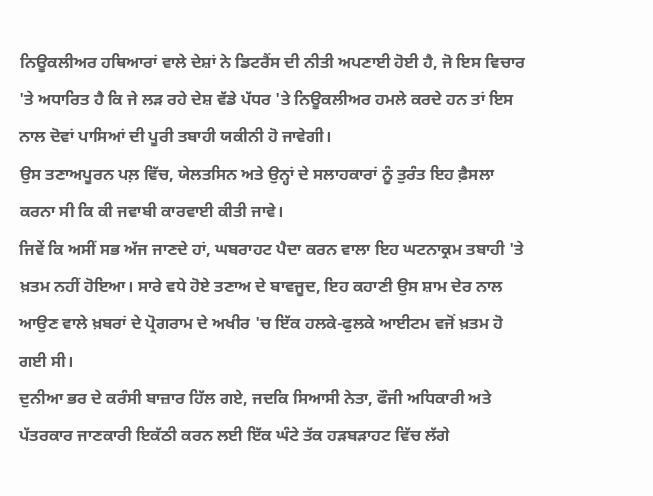ਨਿਊਕਲੀਅਰ ਹਥਿਆਰਾਂ ਵਾਲੇ ਦੇਸ਼ਾਂ ਨੇ ਡਿਟਰੈਂਸ ਦੀ ਨੀਤੀ ਅਪਣਾਈ ਹੋਈ ਹੈ, ਜੋ ਇਸ ਵਿਚਾਰ 'ਤੇ ਅਧਾਰਿਤ ਹੈ ਕਿ ਜੇ ਲੜ ਰਹੇ ਦੇਸ਼ ਵੱਡੇ ਪੱਧਰ 'ਤੇ ਨਿਊਕਲੀਅਰ ਹਮਲੇ ਕਰਦੇ ਹਨ ਤਾਂ ਇਸ ਨਾਲ ਦੋਵਾਂ ਪਾਸਿਆਂ ਦੀ ਪੂਰੀ ਤਬਾਹੀ ਯਕੀਨੀ ਹੋ ਜਾਵੇਗੀ।
ਉਸ ਤਣਾਅਪੂਰਨ ਪਲ਼ ਵਿੱਚ, ਯੇਲਤਸਿਨ ਅਤੇ ਉਨ੍ਹਾਂ ਦੇ ਸਲਾਹਕਾਰਾਂ ਨੂੰ ਤੁਰੰਤ ਇਹ ਫ਼ੈਸਲਾ ਕਰਨਾ ਸੀ ਕਿ ਕੀ ਜਵਾਬੀ ਕਾਰਵਾਈ ਕੀਤੀ ਜਾਵੇ।
ਜਿਵੇਂ ਕਿ ਅਸੀਂ ਸਭ ਅੱਜ ਜਾਣਦੇ ਹਾਂ, ਘਬਰਾਹਟ ਪੈਦਾ ਕਰਨ ਵਾਲਾ ਇਹ ਘਟਨਾਕ੍ਰਮ ਤਬਾਹੀ 'ਤੇ ਖ਼ਤਮ ਨਹੀਂ ਹੋਇਆ। ਸਾਰੇ ਵਧੇ ਹੋਏ ਤਣਾਅ ਦੇ ਬਾਵਜੂਦ, ਇਹ ਕਹਾਣੀ ਉਸ ਸ਼ਾਮ ਦੇਰ ਨਾਲ ਆਉਣ ਵਾਲੇ ਖ਼ਬਰਾਂ ਦੇ ਪ੍ਰੋਗਰਾਮ ਦੇ ਅਖੀਰ 'ਚ ਇੱਕ ਹਲਕੇ-ਫੁਲਕੇ ਆਈਟਮ ਵਜੋਂ ਖ਼ਤਮ ਹੋ ਗਈ ਸੀ।
ਦੁਨੀਆ ਭਰ ਦੇ ਕਰੰਸੀ ਬਾਜ਼ਾਰ ਹਿੱਲ ਗਏ, ਜਦਕਿ ਸਿਆਸੀ ਨੇਤਾ, ਫੌਜੀ ਅਧਿਕਾਰੀ ਅਤੇ ਪੱਤਰਕਾਰ ਜਾਣਕਾਰੀ ਇਕੱਠੀ ਕਰਨ ਲਈ ਇੱਕ ਘੰਟੇ ਤੱਕ ਹੜਬੜਾਹਟ ਵਿੱਚ ਲੱਗੇ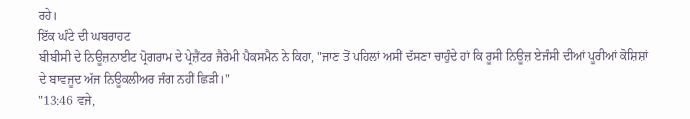ਰਹੇ।
ਇੱਕ ਘੰਟੇ ਦੀ ਘਬਰਾਹਟ
ਬੀਬੀਸੀ ਦੇ ਨਿਊਜ਼ਨਾਈਟ ਪ੍ਰੋਗਰਾਮ ਦੇ ਪ੍ਰੇਜ਼ੈਂਟਰ ਜੈਰੇਮੀ ਪੈਕਸਮੈਨ ਨੇ ਕਿਹਾ, "ਜਾਣ ਤੋਂ ਪਹਿਲਾਂ ਅਸੀਂ ਦੱਸਣਾ ਚਾਹੁੰਦੇ ਹਾਂ ਕਿ ਰੂਸੀ ਨਿਊਜ਼ ਏਜੰਸੀ ਦੀਆਂ ਪੂਰੀਆਂ ਕੋਸ਼ਿਸ਼ਾਂ ਦੇ ਬਾਵਜੂਦ ਅੱਜ ਨਿਊਕਲੀਅਰ ਜੰਗ ਨਹੀਂ ਛਿੜੀ।"
"13:46 ਵਜੇ,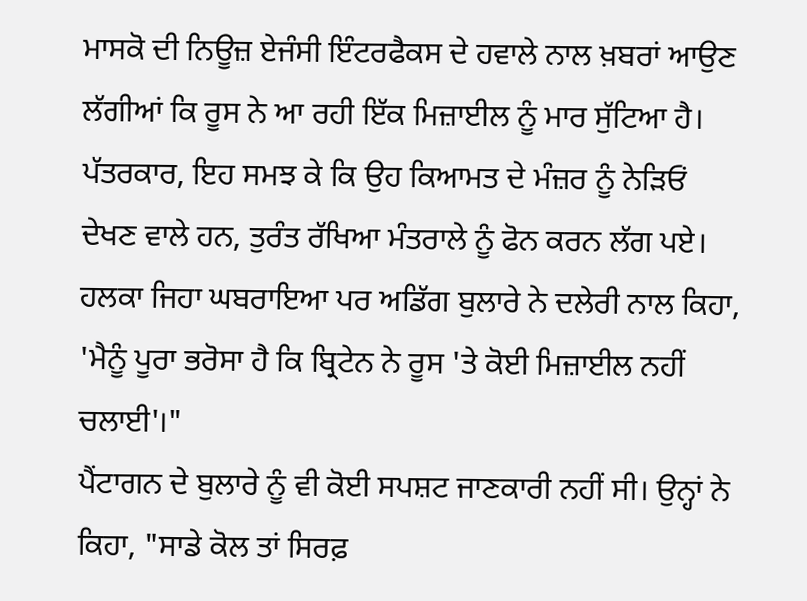ਮਾਸਕੋ ਦੀ ਨਿਊਜ਼ ਏਜੰਸੀ ਇੰਟਰਫੈਕਸ ਦੇ ਹਵਾਲੇ ਨਾਲ ਖ਼ਬਰਾਂ ਆਉਣ ਲੱਗੀਆਂ ਕਿ ਰੂਸ ਨੇ ਆ ਰਹੀ ਇੱਕ ਮਿਜ਼ਾਈਲ ਨੂੰ ਮਾਰ ਸੁੱਟਿਆ ਹੈ। ਪੱਤਰਕਾਰ, ਇਹ ਸਮਝ ਕੇ ਕਿ ਉਹ ਕਿਆਮਤ ਦੇ ਮੰਜ਼ਰ ਨੂੰ ਨੇੜਿਓਂ ਦੇਖਣ ਵਾਲੇ ਹਨ, ਤੁਰੰਤ ਰੱਖਿਆ ਮੰਤਰਾਲੇ ਨੂੰ ਫੋਨ ਕਰਨ ਲੱਗ ਪਏ। ਹਲਕਾ ਜਿਹਾ ਘਬਰਾਇਆ ਪਰ ਅਡਿੱਗ ਬੁਲਾਰੇ ਨੇ ਦਲੇਰੀ ਨਾਲ ਕਿਹਾ, 'ਮੈਨੂੰ ਪੂਰਾ ਭਰੋਸਾ ਹੈ ਕਿ ਬ੍ਰਿਟੇਨ ਨੇ ਰੂਸ 'ਤੇ ਕੋਈ ਮਿਜ਼ਾਈਲ ਨਹੀਂ ਚਲਾਈ'।"
ਪੈਂਟਾਗਨ ਦੇ ਬੁਲਾਰੇ ਨੂੰ ਵੀ ਕੋਈ ਸਪਸ਼ਟ ਜਾਣਕਾਰੀ ਨਹੀਂ ਸੀ। ਉਨ੍ਹਾਂ ਨੇ ਕਿਹਾ, "ਸਾਡੇ ਕੋਲ ਤਾਂ ਸਿਰਫ਼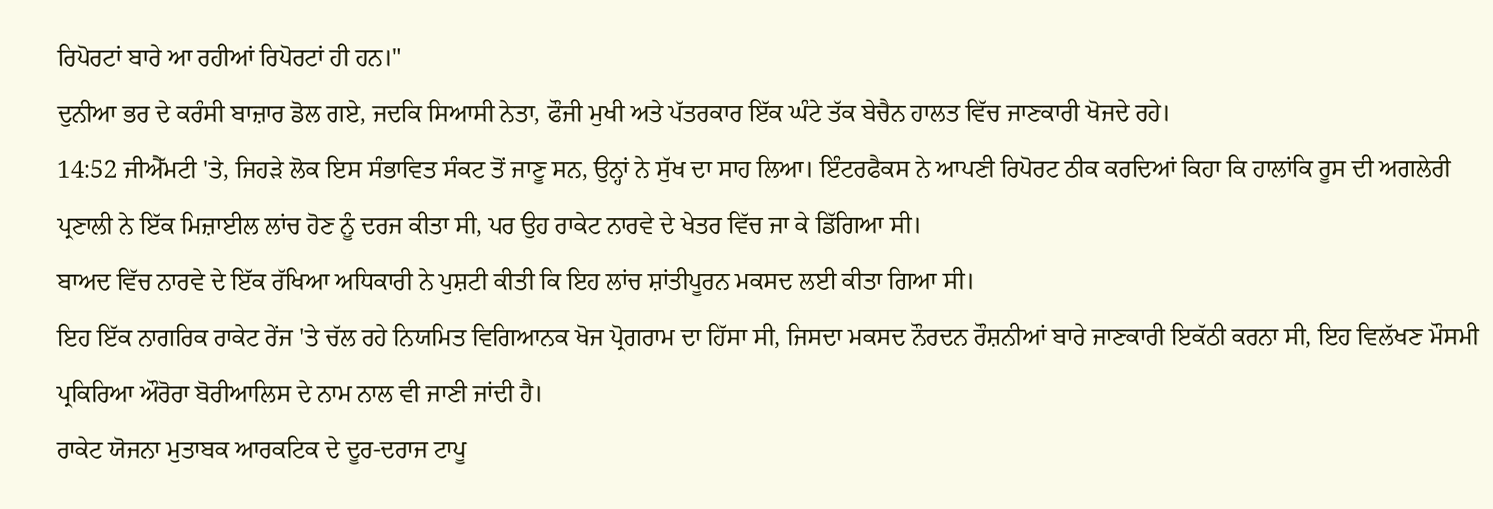ਰਿਪੋਰਟਾਂ ਬਾਰੇ ਆ ਰਹੀਆਂ ਰਿਪੋਰਟਾਂ ਹੀ ਹਨ।"
ਦੁਨੀਆ ਭਰ ਦੇ ਕਰੰਸੀ ਬਾਜ਼ਾਰ ਡੋਲ ਗਏ, ਜਦਕਿ ਸਿਆਸੀ ਨੇਤਾ, ਫੌਜੀ ਮੁਖੀ ਅਤੇ ਪੱਤਰਕਾਰ ਇੱਕ ਘੰਟੇ ਤੱਕ ਬੇਚੈਨ ਹਾਲਤ ਵਿੱਚ ਜਾਣਕਾਰੀ ਖੋਜਦੇ ਰਹੇ।
14:52 ਜੀਐੱਮਟੀ 'ਤੇ, ਜਿਹੜੇ ਲੋਕ ਇਸ ਸੰਭਾਵਿਤ ਸੰਕਟ ਤੋਂ ਜਾਣੂ ਸਨ, ਉਨ੍ਹਾਂ ਨੇ ਸੁੱਖ ਦਾ ਸਾਹ ਲਿਆ। ਇੰਟਰਫੈਕਸ ਨੇ ਆਪਣੀ ਰਿਪੋਰਟ ਠੀਕ ਕਰਦਿਆਂ ਕਿਹਾ ਕਿ ਹਾਲਾਂਕਿ ਰੂਸ ਦੀ ਅਗਲੇਰੀ ਪ੍ਰਣਾਲੀ ਨੇ ਇੱਕ ਮਿਜ਼ਾਈਲ ਲਾਂਚ ਹੋਣ ਨੂੰ ਦਰਜ ਕੀਤਾ ਸੀ, ਪਰ ਉਹ ਰਾਕੇਟ ਨਾਰਵੇ ਦੇ ਖੇਤਰ ਵਿੱਚ ਜਾ ਕੇ ਡਿੱਗਿਆ ਸੀ।
ਬਾਅਦ ਵਿੱਚ ਨਾਰਵੇ ਦੇ ਇੱਕ ਰੱਖਿਆ ਅਧਿਕਾਰੀ ਨੇ ਪੁਸ਼ਟੀ ਕੀਤੀ ਕਿ ਇਹ ਲਾਂਚ ਸ਼ਾਂਤੀਪੂਰਨ ਮਕਸਦ ਲਈ ਕੀਤਾ ਗਿਆ ਸੀ।
ਇਹ ਇੱਕ ਨਾਗਰਿਕ ਰਾਕੇਟ ਰੇਂਜ 'ਤੇ ਚੱਲ ਰਹੇ ਨਿਯਮਿਤ ਵਿਗਿਆਨਕ ਖੋਜ ਪ੍ਰੋਗਰਾਮ ਦਾ ਹਿੱਸਾ ਸੀ, ਜਿਸਦਾ ਮਕਸਦ ਨੌਰਦਨ ਰੌਸ਼ਨੀਆਂ ਬਾਰੇ ਜਾਣਕਾਰੀ ਇਕੱਠੀ ਕਰਨਾ ਸੀ, ਇਹ ਵਿਲੱਖਣ ਮੌਸਮੀ ਪ੍ਰਕਿਰਿਆ ਔਰੋਰਾ ਬੋਰੀਆਲਿਸ ਦੇ ਨਾਮ ਨਾਲ ਵੀ ਜਾਣੀ ਜਾਂਦੀ ਹੈ।
ਰਾਕੇਟ ਯੋਜਨਾ ਮੁਤਾਬਕ ਆਰਕਟਿਕ ਦੇ ਦੂਰ-ਦਰਾਜ ਟਾਪੂ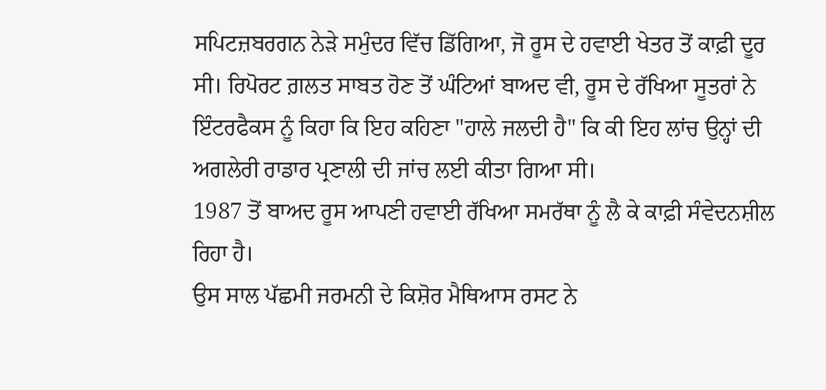ਸਪਿਟਜ਼ਬਰਗਨ ਨੇੜੇ ਸਮੁੰਦਰ ਵਿੱਚ ਡਿੱਗਿਆ, ਜੋ ਰੂਸ ਦੇ ਹਵਾਈ ਖੇਤਰ ਤੋਂ ਕਾਫ਼ੀ ਦੂਰ ਸੀ। ਰਿਪੋਰਟ ਗ਼ਲਤ ਸਾਬਤ ਹੋਣ ਤੋਂ ਘੰਟਿਆਂ ਬਾਅਦ ਵੀ, ਰੂਸ ਦੇ ਰੱਖਿਆ ਸੂਤਰਾਂ ਨੇ ਇੰਟਰਫੈਕਸ ਨੂੰ ਕਿਹਾ ਕਿ ਇਹ ਕਹਿਣਾ "ਹਾਲੇ ਜਲਦੀ ਹੈ" ਕਿ ਕੀ ਇਹ ਲਾਂਚ ਉਨ੍ਹਾਂ ਦੀ ਅਗਲੇਰੀ ਰਾਡਾਰ ਪ੍ਰਣਾਲੀ ਦੀ ਜਾਂਚ ਲਈ ਕੀਤਾ ਗਿਆ ਸੀ।
1987 ਤੋਂ ਬਾਅਦ ਰੂਸ ਆਪਣੀ ਹਵਾਈ ਰੱਖਿਆ ਸਮਰੱਥਾ ਨੂੰ ਲੈ ਕੇ ਕਾਫ਼ੀ ਸੰਵੇਦਨਸ਼ੀਲ ਰਿਹਾ ਹੈ।
ਉਸ ਸਾਲ ਪੱਛਮੀ ਜਰਮਨੀ ਦੇ ਕਿਸ਼ੋਰ ਮੈਥਿਆਸ ਰਸਟ ਨੇ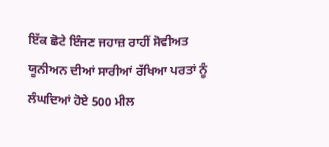ਇੱਕ ਛੋਟੇ ਇੰਜਣ ਜਹਾਜ਼ ਰਾਹੀਂ ਸੋਵੀਅਤ ਯੂਨੀਅਨ ਦੀਆਂ ਸਾਰੀਆਂ ਰੱਖਿਆ ਪਰਤਾਂ ਨੂੰ ਲੰਘਦਿਆਂ ਹੋਏ 500 ਮੀਲ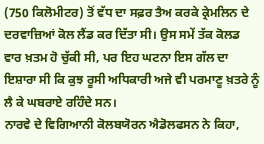(750 ਕਿਲੋਮੀਟਰ) ਤੋਂ ਵੱਧ ਦਾ ਸਫ਼ਰ ਤੈਅ ਕਰਕੇ ਕ੍ਰੇਮਲਿਨ ਦੇ ਦਰਵਾਜ਼ਿਆਂ ਕੋਲ ਲੈਂਡ ਕਰ ਦਿੱਤਾ ਸੀ। ਉਸ ਸਮੇਂ ਤੱਕ ਕੋਲਡ ਵਾਰ ਖ਼ਤਮ ਹੋ ਚੁੱਕੀ ਸੀ, ਪਰ ਇਹ ਘਟਨਾ ਇਸ ਗੱਲ ਦਾ ਇਸ਼ਾਰਾ ਸੀ ਕਿ ਕੁਝ ਰੂਸੀ ਅਧਿਕਾਰੀ ਅਜੇ ਵੀ ਪਰਮਾਣੂ ਖ਼ਤਰੇ ਨੂੰ ਲੈ ਕੇ ਘਬਰਾਏ ਰਹਿੰਦੇ ਸਨ।
ਨਾਰਵੇ ਦੇ ਵਿਗਿਆਨੀ ਕੋਲਬਯੋਰਨ ਐਡੋਲਫਸਨ ਨੇ ਕਿਹਾ,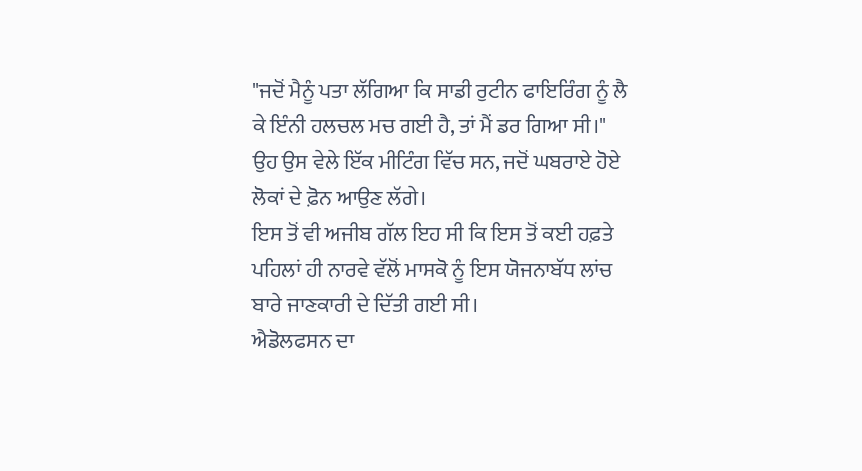"ਜਦੋਂ ਮੈਨੂੰ ਪਤਾ ਲੱਗਿਆ ਕਿ ਸਾਡੀ ਰੁਟੀਨ ਫਾਇਰਿੰਗ ਨੂੰ ਲੈ ਕੇ ਇੰਨੀ ਹਲਚਲ ਮਚ ਗਈ ਹੈ, ਤਾਂ ਮੈਂ ਡਰ ਗਿਆ ਸੀ।"
ਉਹ ਉਸ ਵੇਲੇ ਇੱਕ ਮੀਟਿੰਗ ਵਿੱਚ ਸਨ, ਜਦੋਂ ਘਬਰਾਏ ਹੋਏ ਲੋਕਾਂ ਦੇ ਫ਼ੋਨ ਆਉਣ ਲੱਗੇ।
ਇਸ ਤੋਂ ਵੀ ਅਜੀਬ ਗੱਲ ਇਹ ਸੀ ਕਿ ਇਸ ਤੋਂ ਕਈ ਹਫ਼ਤੇ ਪਹਿਲਾਂ ਹੀ ਨਾਰਵੇ ਵੱਲੋਂ ਮਾਸਕੋ ਨੂੰ ਇਸ ਯੋਜਨਾਬੱਧ ਲਾਂਚ ਬਾਰੇ ਜਾਣਕਾਰੀ ਦੇ ਦਿੱਤੀ ਗਈ ਸੀ।
ਐਡੋਲਫਸਨ ਦਾ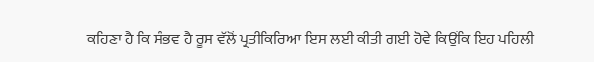ਕਹਿਣਾ ਹੈ ਕਿ ਸੰਭਵ ਹੈ ਰੂਸ ਵੱਲੋਂ ਪ੍ਰਤੀਕਿਰਿਆ ਇਸ ਲਈ ਕੀਤੀ ਗਈ ਹੋਵੇ ਕਿਉਂਕਿ ਇਹ ਪਹਿਲੀ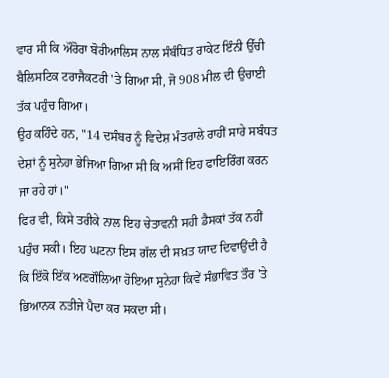ਵਾਰ ਸੀ ਕਿ ਔਰੋਰਾ ਬੋਰੀਆਲਿਸ ਨਾਲ ਸੰਬੰਧਿਤ ਰਾਕੇਟ ਇੰਨੀ ਉੱਚੀ ਬੈਲਿਸਟਿਕ ਟਰਾਜੈਕਟਰੀ 'ਤੇ ਗਿਆ ਸੀ, ਜੋ 908 ਮੀਲ ਦੀ ਉਚਾਈ ਤੱਕ ਪਹੁੰਚ ਗਿਆ।
ਉਹ ਕਹਿੰਦੇ ਹਨ, "14 ਦਸੰਬਰ ਨੂੰ ਵਿਦੇਸ਼ ਮੰਤਰਾਲੇ ਰਾਹੀਂ ਸਾਰੇ ਸਬੰਧਤ ਦੇਸ਼ਾਂ ਨੂੰ ਸੁਨੇਹਾ ਭੇਜਿਆ ਗਿਆ ਸੀ ਕਿ ਅਸੀਂ ਇਹ ਫਾਇਰਿੰਗ ਕਰਨ ਜਾ ਰਹੇ ਹਾਂ।"
ਫਿਰ ਵੀ, ਕਿਸੇ ਤਰੀਕੇ ਨਾਲ ਇਹ ਚੇਤਾਵਨੀ ਸਹੀ ਡੈਸਕਾਂ ਤੱਕ ਨਹੀਂ ਪਹੁੰਚ ਸਕੀ। ਇਹ ਘਟਨਾ ਇਸ ਗੱਲ ਦੀ ਸਖ਼ਤ ਯਾਦ ਦਿਵਾਉਂਦੀ ਹੈ ਕਿ ਇੱਕੋ ਇੱਕ ਅਣਗੌਲਿਆ ਹੋਇਆ ਸੁਨੇਹਾ ਕਿਵੇਂ ਸੰਭਾਵਿਤ ਤੌਰ 'ਤੇ ਭਿਆਨਕ ਨਤੀਜੇ ਪੈਦਾ ਕਰ ਸਕਦਾ ਸੀ।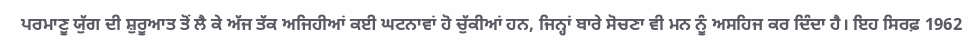ਪਰਮਾਣੂ ਯੁੱਗ ਦੀ ਸ਼ੁਰੂਆਤ ਤੋਂ ਲੈ ਕੇ ਅੱਜ ਤੱਕ ਅਜਿਹੀਆਂ ਕਈ ਘਟਨਾਵਾਂ ਹੋ ਚੁੱਕੀਆਂ ਹਨ, ਜਿਨ੍ਹਾਂ ਬਾਰੇ ਸੋਚਣਾ ਵੀ ਮਨ ਨੂੰ ਅਸਹਿਜ ਕਰ ਦਿੰਦਾ ਹੈ। ਇਹ ਸਿਰਫ਼ 1962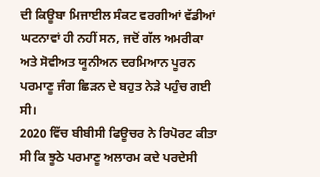ਦੀ ਕਿਊਬਾ ਮਿਜਾਈਲ ਸੰਕਟ ਵਰਗੀਆਂ ਵੱਡੀਆਂ ਘਟਨਾਵਾਂ ਹੀ ਨਹੀਂ ਸਨ, ਜਦੋਂ ਗੱਲ ਅਮਰੀਕਾ ਅਤੇ ਸੋਵੀਅਤ ਯੂਨੀਅਨ ਦਰਮਿਆਨ ਪੂਰਨ ਪਰਮਾਣੂ ਜੰਗ ਛਿੜਨ ਦੇ ਬਹੁਤ ਨੇੜੇ ਪਹੁੰਚ ਗਈ ਸੀ।
2020 ਵਿੱਚ ਬੀਬੀਸੀ ਫਿਊਚਰ ਨੇ ਰਿਪੋਰਟ ਕੀਤਾ ਸੀ ਕਿ ਝੂਠੇ ਪਰਮਾਣੂ ਅਲਾਰਮ ਕਦੇ ਪਰਦੇਸੀ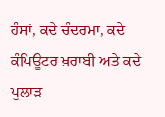ਹੰਸਾਂ, ਕਦੇ ਚੰਦਰਮਾ, ਕਦੇ ਕੰਪਿਊਟਰ ਖ਼ਰਾਬੀ ਅਤੇ ਕਦੇ ਪੁਲਾੜ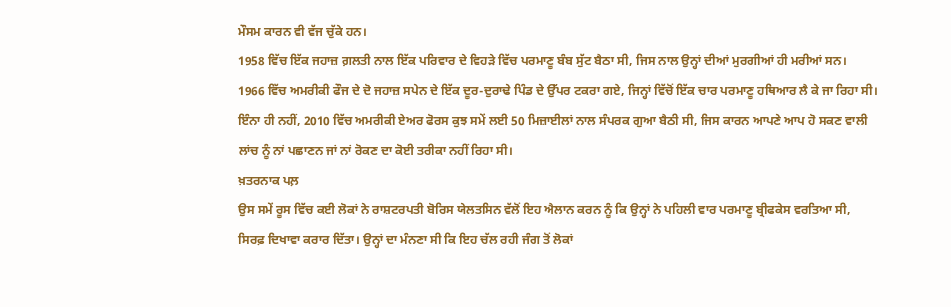ਮੌਸਮ ਕਾਰਨ ਵੀ ਵੱਜ ਚੁੱਕੇ ਹਨ।
1958 ਵਿੱਚ ਇੱਕ ਜਹਾਜ਼ ਗ਼ਲਤੀ ਨਾਲ ਇੱਕ ਪਰਿਵਾਰ ਦੇ ਵਿਹੜੇ ਵਿੱਚ ਪਰਮਾਣੂ ਬੰਬ ਸੁੱਟ ਬੈਠਾ ਸੀ, ਜਿਸ ਨਾਲ ਉਨ੍ਹਾਂ ਦੀਆਂ ਮੁਰਗੀਆਂ ਹੀ ਮਰੀਆਂ ਸਨ।
1966 ਵਿੱਚ ਅਮਰੀਕੀ ਫੌਜ ਦੇ ਦੋ ਜਹਾਜ਼ ਸਪੇਨ ਦੇ ਇੱਕ ਦੂਰ-ਦੁਰਾਢੇ ਪਿੰਡ ਦੇ ਉੱਪਰ ਟਕਰਾ ਗਏ, ਜਿਨ੍ਹਾਂ ਵਿੱਚੋਂ ਇੱਕ ਚਾਰ ਪਰਮਾਣੂ ਹਥਿਆਰ ਲੈ ਕੇ ਜਾ ਰਿਹਾ ਸੀ। ਇੰਨਾ ਹੀ ਨਹੀਂ, 2010 ਵਿੱਚ ਅਮਰੀਕੀ ਏਅਰ ਫੋਰਸ ਕੁਝ ਸਮੇਂ ਲਈ 50 ਮਿਜ਼ਾਈਲਾਂ ਨਾਲ ਸੰਪਰਕ ਗੁਆ ਬੈਠੀ ਸੀ, ਜਿਸ ਕਾਰਨ ਆਪਣੇ ਆਪ ਹੋ ਸਕਣ ਵਾਲੀ ਲਾਂਚ ਨੂੰ ਨਾਂ ਪਛਾਣਨ ਜਾਂ ਨਾਂ ਰੋਕਣ ਦਾ ਕੋਈ ਤਰੀਕਾ ਨਹੀਂ ਰਿਹਾ ਸੀ।
ਖ਼ਤਰਨਾਕ ਪਲ਼
ਉਸ ਸਮੇਂ ਰੂਸ ਵਿੱਚ ਕਈ ਲੋਕਾਂ ਨੇ ਰਾਸ਼ਟਰਪਤੀ ਬੋਰਿਸ ਯੇਲਤਸਿਨ ਵੱਲੋਂ ਇਹ ਐਲਾਨ ਕਰਨ ਨੂੰ ਕਿ ਉਨ੍ਹਾਂ ਨੇ ਪਹਿਲੀ ਵਾਰ ਪਰਮਾਣੂ ਬ੍ਰੀਫਕੇਸ ਵਰਤਿਆ ਸੀ, ਸਿਰਫ਼ ਦਿਖਾਵਾ ਕਰਾਰ ਦਿੱਤਾ। ਉਨ੍ਹਾਂ ਦਾ ਮੰਨਣਾ ਸੀ ਕਿ ਇਹ ਚੱਲ ਰਹੀ ਜੰਗ ਤੋਂ ਲੋਕਾਂ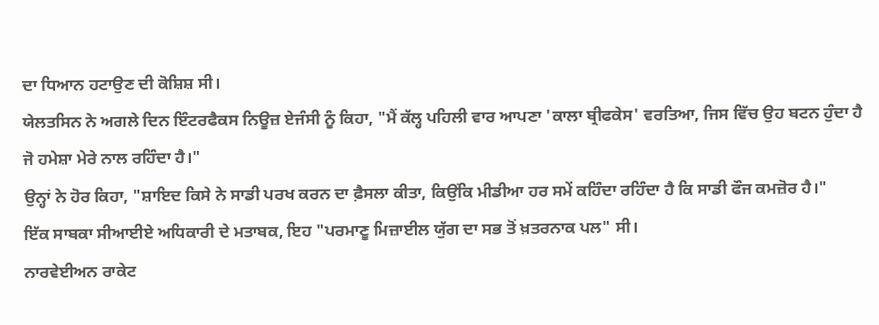ਦਾ ਧਿਆਨ ਹਟਾਉਣ ਦੀ ਕੋਸ਼ਿਸ਼ ਸੀ।
ਯੇਲਤਸਿਨ ਨੇ ਅਗਲੇ ਦਿਨ ਇੰਟਰਫੈਕਸ ਨਿਊਜ਼ ਏਜੰਸੀ ਨੂੰ ਕਿਹਾ, "ਮੈਂ ਕੱਲ੍ਹ ਪਹਿਲੀ ਵਾਰ ਆਪਣਾ 'ਕਾਲਾ ਬ੍ਰੀਫਕੇਸ' ਵਰਤਿਆ, ਜਿਸ ਵਿੱਚ ਉਹ ਬਟਨ ਹੁੰਦਾ ਹੈ ਜੋ ਹਮੇਸ਼ਾ ਮੇਰੇ ਨਾਲ ਰਹਿੰਦਾ ਹੈ।"
ਉਨ੍ਹਾਂ ਨੇ ਹੋਰ ਕਿਹਾ, "ਸ਼ਾਇਦ ਕਿਸੇ ਨੇ ਸਾਡੀ ਪਰਖ ਕਰਨ ਦਾ ਫ਼ੈਸਲਾ ਕੀਤਾ, ਕਿਉਂਕਿ ਮੀਡੀਆ ਹਰ ਸਮੇਂ ਕਹਿੰਦਾ ਰਹਿੰਦਾ ਹੈ ਕਿ ਸਾਡੀ ਫੌਜ ਕਮਜ਼ੋਰ ਹੈ।"
ਇੱਕ ਸਾਬਕਾ ਸੀਆਈਏ ਅਧਿਕਾਰੀ ਦੇ ਮਤਾਬਕ, ਇਹ "ਪਰਮਾਣੂ ਮਿਜ਼ਾਈਲ ਯੁੱਗ ਦਾ ਸਭ ਤੋਂ ਖ਼ਤਰਨਾਕ ਪਲ" ਸੀ।
ਨਾਰਵੇਈਅਨ ਰਾਕੇਟ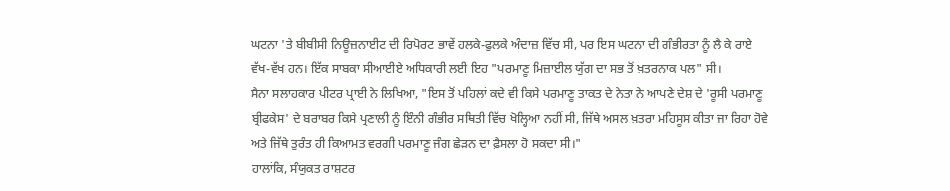ਘਟਨਾ 'ਤੇ ਬੀਬੀਸੀ ਨਿਊਜ਼ਨਾਈਟ ਦੀ ਰਿਪੋਰਟ ਭਾਵੇਂ ਹਲਕੇ-ਫੁਲਕੇ ਅੰਦਾਜ਼ ਵਿੱਚ ਸੀ, ਪਰ ਇਸ ਘਟਨਾ ਦੀ ਗੰਭੀਰਤਾ ਨੂੰ ਲੈ ਕੇ ਰਾਏ ਵੱਖ-ਵੱਖ ਹਨ। ਇੱਕ ਸਾਬਕਾ ਸੀਆਈਏ ਅਧਿਕਾਰੀ ਲਈ ਇਹ "ਪਰਮਾਣੂ ਮਿਜ਼ਾਈਲ ਯੁੱਗ ਦਾ ਸਭ ਤੋਂ ਖ਼ਤਰਨਾਕ ਪਲ" ਸੀ।
ਸੈਨਾ ਸਲਾਹਕਾਰ ਪੀਟਰ ਪ੍ਰਾਈ ਨੇ ਲਿਖਿਆ, "ਇਸ ਤੋਂ ਪਹਿਲਾਂ ਕਦੇ ਵੀ ਕਿਸੇ ਪਰਮਾਣੂ ਤਾਕਤ ਦੇ ਨੇਤਾ ਨੇ ਆਪਣੇ ਦੇਸ਼ ਦੇ 'ਰੂਸੀ ਪਰਮਾਣੂ ਬ੍ਰੀਫਕੇਸ' ਦੇ ਬਰਾਬਰ ਕਿਸੇ ਪ੍ਰਣਾਲੀ ਨੂੰ ਇੰਨੀ ਗੰਭੀਰ ਸਥਿਤੀ ਵਿੱਚ ਖੋਲ੍ਹਿਆ ਨਹੀਂ ਸੀ, ਜਿੱਥੇ ਅਸਲ ਖ਼ਤਰਾ ਮਹਿਸੂਸ ਕੀਤਾ ਜਾ ਰਿਹਾ ਹੋਵੇ ਅਤੇ ਜਿੱਥੇ ਤੁਰੰਤ ਹੀ ਕਿਆਮਤ ਵਰਗੀ ਪਰਮਾਣੂ ਜੰਗ ਛੇੜਨ ਦਾ ਫ਼ੈਸਲਾ ਹੋ ਸਕਦਾ ਸੀ।"
ਹਾਲਾਂਕਿ, ਸੰਯੁਕਤ ਰਾਸ਼ਟਰ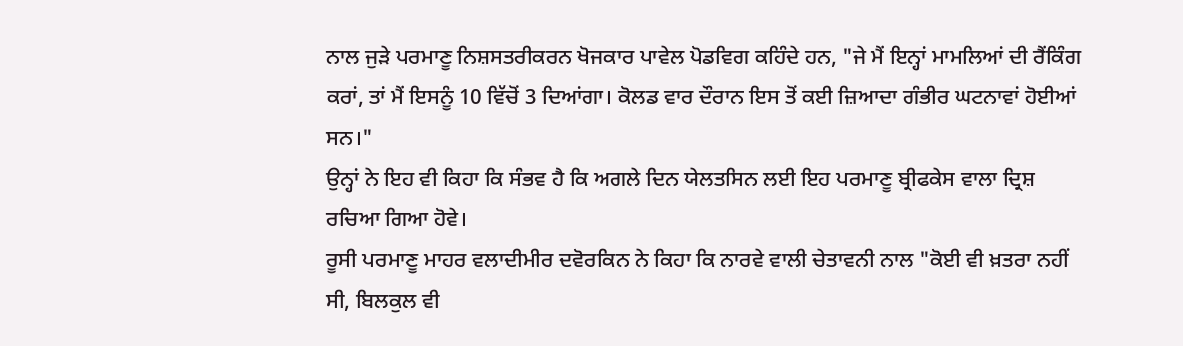ਨਾਲ ਜੁੜੇ ਪਰਮਾਣੂ ਨਿਸ਼ਸਤਰੀਕਰਨ ਖੋਜਕਾਰ ਪਾਵੇਲ ਪੋਡਵਿਗ ਕਹਿੰਦੇ ਹਨ, "ਜੇ ਮੈਂ ਇਨ੍ਹਾਂ ਮਾਮਲਿਆਂ ਦੀ ਰੈਂਕਿੰਗ ਕਰਾਂ, ਤਾਂ ਮੈਂ ਇਸਨੂੰ 10 ਵਿੱਚੋਂ 3 ਦਿਆਂਗਾ। ਕੋਲਡ ਵਾਰ ਦੌਰਾਨ ਇਸ ਤੋਂ ਕਈ ਜ਼ਿਆਦਾ ਗੰਭੀਰ ਘਟਨਾਵਾਂ ਹੋਈਆਂ ਸਨ।"
ਉਨ੍ਹਾਂ ਨੇ ਇਹ ਵੀ ਕਿਹਾ ਕਿ ਸੰਭਵ ਹੈ ਕਿ ਅਗਲੇ ਦਿਨ ਯੇਲਤਸਿਨ ਲਈ ਇਹ ਪਰਮਾਣੂ ਬ੍ਰੀਫਕੇਸ ਵਾਲਾ ਦ੍ਰਿਸ਼ ਰਚਿਆ ਗਿਆ ਹੋਵੇ।
ਰੂਸੀ ਪਰਮਾਣੂ ਮਾਹਰ ਵਲਾਦੀਮੀਰ ਦਵੋਰਕਿਨ ਨੇ ਕਿਹਾ ਕਿ ਨਾਰਵੇ ਵਾਲੀ ਚੇਤਾਵਨੀ ਨਾਲ "ਕੋਈ ਵੀ ਖ਼ਤਰਾ ਨਹੀਂ ਸੀ, ਬਿਲਕੁਲ ਵੀ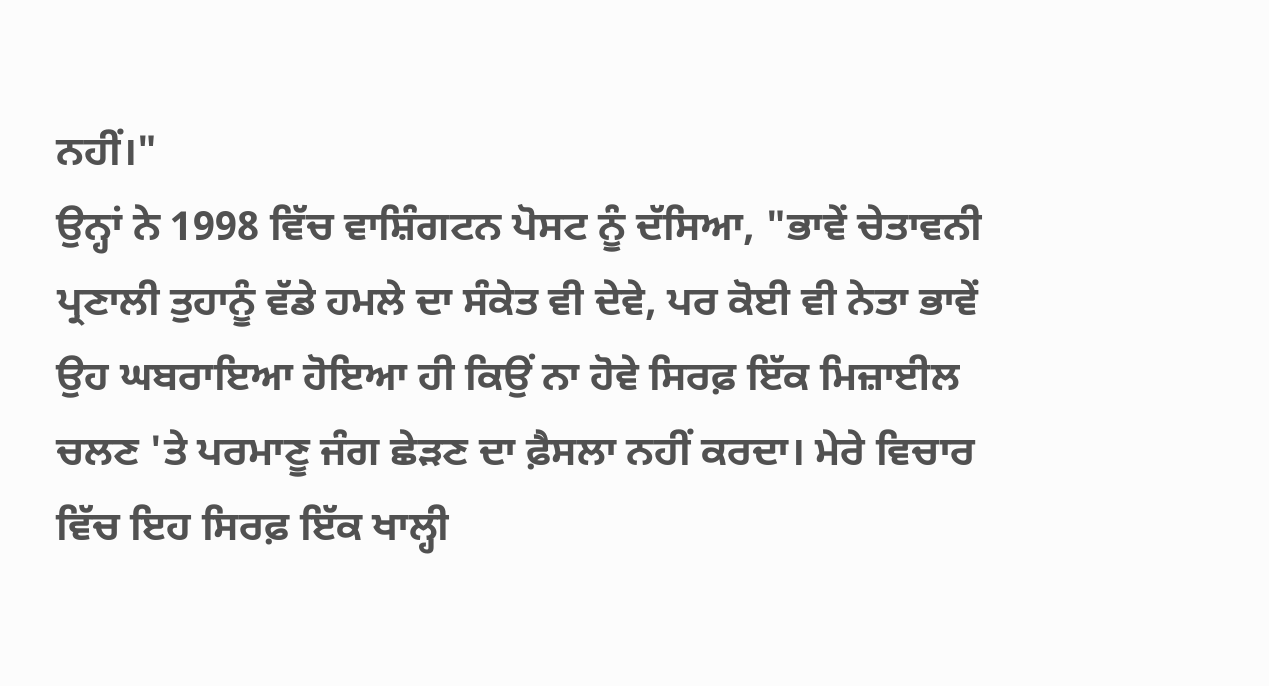ਨਹੀਂ।"
ਉਨ੍ਹਾਂ ਨੇ 1998 ਵਿੱਚ ਵਾਸ਼ਿੰਗਟਨ ਪੋਸਟ ਨੂੰ ਦੱਸਿਆ, "ਭਾਵੇਂ ਚੇਤਾਵਨੀ ਪ੍ਰਣਾਲੀ ਤੁਹਾਨੂੰ ਵੱਡੇ ਹਮਲੇ ਦਾ ਸੰਕੇਤ ਵੀ ਦੇਵੇ, ਪਰ ਕੋਈ ਵੀ ਨੇਤਾ ਭਾਵੇਂ ਉਹ ਘਬਰਾਇਆ ਹੋਇਆ ਹੀ ਕਿਉਂ ਨਾ ਹੋਵੇ ਸਿਰਫ਼ ਇੱਕ ਮਿਜ਼ਾਈਲ ਚਲਣ 'ਤੇ ਪਰਮਾਣੂ ਜੰਗ ਛੇੜਣ ਦਾ ਫ਼ੈਸਲਾ ਨਹੀਂ ਕਰਦਾ। ਮੇਰੇ ਵਿਚਾਰ ਵਿੱਚ ਇਹ ਸਿਰਫ਼ ਇੱਕ ਖਾਲ੍ਹੀ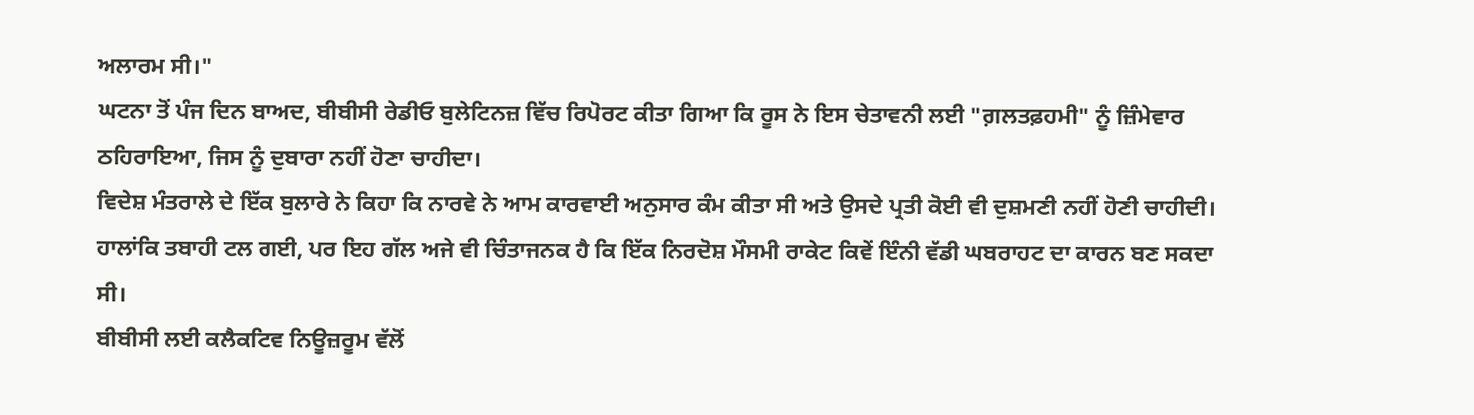ਅਲਾਰਮ ਸੀ।"
ਘਟਨਾ ਤੋਂ ਪੰਜ ਦਿਨ ਬਾਅਦ, ਬੀਬੀਸੀ ਰੇਡੀਓ ਬੁਲੇਟਿਨਜ਼ ਵਿੱਚ ਰਿਪੋਰਟ ਕੀਤਾ ਗਿਆ ਕਿ ਰੂਸ ਨੇ ਇਸ ਚੇਤਾਵਨੀ ਲਈ "ਗ਼ਲਤਫ਼ਹਮੀ" ਨੂੰ ਜ਼ਿੰਮੇਵਾਰ ਠਹਿਰਾਇਆ, ਜਿਸ ਨੂੰ ਦੁਬਾਰਾ ਨਹੀਂ ਹੋਣਾ ਚਾਹੀਦਾ।
ਵਿਦੇਸ਼ ਮੰਤਰਾਲੇ ਦੇ ਇੱਕ ਬੁਲਾਰੇ ਨੇ ਕਿਹਾ ਕਿ ਨਾਰਵੇ ਨੇ ਆਮ ਕਾਰਵਾਈ ਅਨੁਸਾਰ ਕੰਮ ਕੀਤਾ ਸੀ ਅਤੇ ਉਸਦੇ ਪ੍ਰਤੀ ਕੋਈ ਵੀ ਦੁਸ਼ਮਣੀ ਨਹੀਂ ਹੋਣੀ ਚਾਹੀਦੀ।
ਹਾਲਾਂਕਿ ਤਬਾਹੀ ਟਲ ਗਈ, ਪਰ ਇਹ ਗੱਲ ਅਜੇ ਵੀ ਚਿੰਤਾਜਨਕ ਹੈ ਕਿ ਇੱਕ ਨਿਰਦੋਸ਼ ਮੌਸਮੀ ਰਾਕੇਟ ਕਿਵੇਂ ਇੰਨੀ ਵੱਡੀ ਘਬਰਾਹਟ ਦਾ ਕਾਰਨ ਬਣ ਸਕਦਾ ਸੀ।
ਬੀਬੀਸੀ ਲਈ ਕਲੈਕਟਿਵ ਨਿਊਜ਼ਰੂਮ ਵੱਲੋਂ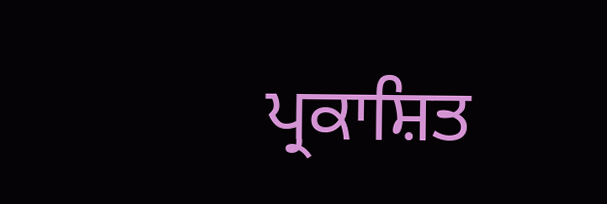ਪ੍ਰਕਾਸ਼ਿਤ